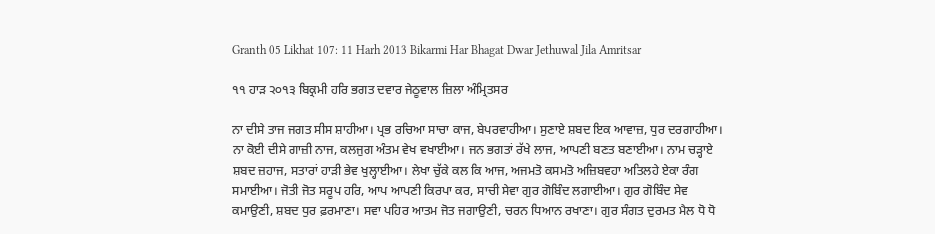Granth 05 Likhat 107: 11 Harh 2013 Bikarmi Har Bhagat Dwar Jethuwal Jila Amritsar

੧੧ ਹਾੜ ੨੦੧੩ ਬਿਕ੍ਰਮੀ ਹਰਿ ਭਗਤ ਦਵਾਰ ਜੇਠੂਵਾਲ ਜ਼ਿਲਾ ਅੰਮ੍ਰਿਤਸਰ

ਨਾ ਦੀਸੇ ਤਾਜ ਜਗਤ ਸੀਸ ਸ਼ਾਹੀਆ। ਪ੍ਰਭ ਰਚਿਆ ਸਾਚਾ ਕਾਜ, ਬੇਪਰਵਾਹੀਆ। ਸੁਣਾਏ ਸ਼ਬਦ ਇਕ ਆਵਾਜ਼, ਧੁਰ ਦਰਗਾਹੀਆ। ਨਾ ਕੋਈ ਦੀਸੇ ਗਾਜ਼ੀ ਨਾਜ, ਕਲਜੁਗ ਅੰਤਮ ਵੇਖ ਵਖਾਈਆ। ਜਨ ਭਗਤਾਂ ਰੱਖੇ ਲਾਜ, ਆਪਣੀ ਬਣਤ ਬਣਾਈਆ। ਨਾਮ ਚੜ੍ਹਾਏ ਸ਼ਬਦ ਜ਼ਹਾਜ, ਸਤਾਰਾਂ ਹਾੜੀ ਭੇਵ ਖੁਲ੍ਹਾਈਆ। ਲੇਖਾ ਚੁੱਕੇ ਕਲ ਕਿ ਆਜ, ਅਜਮਤੋ ਕਸਮਤੋ ਅਜ਼ਿਬਵਹਾ ਅਤਿਲਹੇ ਏਕਾ ਰੰਗ ਸਮਾਈਆ। ਜੋਤੀ ਜੋਤ ਸਰੂਪ ਹਰਿ, ਆਪ ਆਪਣੀ ਕਿਰਪਾ ਕਰ, ਸਾਚੀ ਸੇਵਾ ਗੁਰ ਗੋਬਿੰਦ ਲਗਾਈਆ। ਗੁਰ ਗੋਬਿੰਦ ਸੇਵ ਕਮਾਉਣੀ, ਸ਼ਬਦ ਧੁਰ ਫ਼ਰਮਾਣਾ। ਸਵਾ ਪਹਿਰ ਆਤਮ ਜੋਤ ਜਗਾਉਣੀ, ਚਰਨ ਧਿਆਨ ਰਖਾਣਾ। ਗੁਰ ਸੰਗਤ ਦੁਰਮਤ ਮੈਲ ਧੋ ਧੋ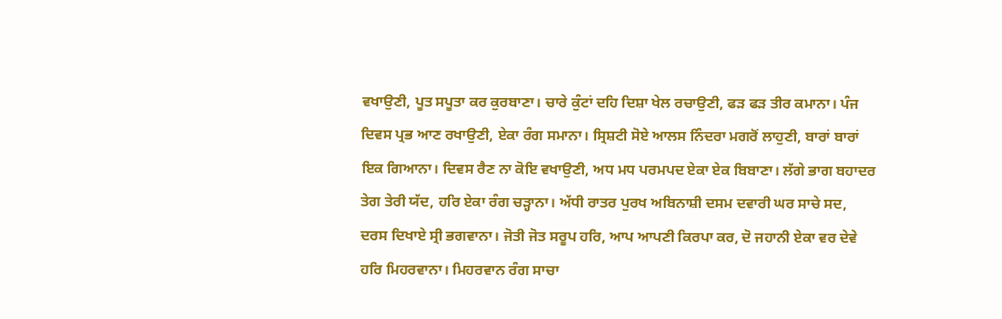ਵਖਾਉਣੀ, ਪੂਤ ਸਪੂਤਾ ਕਰ ਕੁਰਬਾਣਾ। ਚਾਰੇ ਕੁੰਟਾਂ ਦਹਿ ਦਿਸ਼ਾ ਖੇਲ ਰਚਾਉਣੀ, ਫੜ ਫੜ ਤੀਰ ਕਮਾਨਾ। ਪੰਜ ਦਿਵਸ ਪ੍ਰਭ ਆਣ ਰਖਾਉਣੀ, ਏਕਾ ਰੰਗ ਸਮਾਨਾ। ਸ੍ਰਿਸ਼ਟੀ ਸੋਏ ਆਲਸ ਨਿੰਦਰਾ ਮਗਰੋਂ ਲਾਹੁਣੀ, ਬਾਰਾਂ ਬਾਰਾਂ ਇਕ ਗਿਆਨਾ। ਦਿਵਸ ਰੈਣ ਨਾ ਕੋਇ ਵਖਾਉਣੀ, ਅਧ ਮਧ ਪਰਮਪਦ ਏਕਾ ਏਕ ਬਿਬਾਣਾ। ਲੱਗੇ ਭਾਗ ਬਹਾਦਰ ਤੇਗ ਤੇਰੀ ਯੱਦ, ਹਰਿ ਏਕਾ ਰੰਗ ਚੜ੍ਹਾਨਾ। ਅੱਧੀ ਰਾਤਰ ਪੁਰਖ ਅਬਿਨਾਸ਼ੀ ਦਸਮ ਦਵਾਰੀ ਘਰ ਸਾਚੇ ਸਦ, ਦਰਸ ਦਿਖਾਏ ਸ੍ਰੀ ਭਗਵਾਨਾ। ਜੋਤੀ ਜੋਤ ਸਰੂਪ ਹਰਿ, ਆਪ ਆਪਣੀ ਕਿਰਪਾ ਕਰ, ਦੋ ਜਹਾਨੀ ਏਕਾ ਵਰ ਦੇਵੇ ਹਰਿ ਮਿਹਰਵਾਨਾ। ਮਿਹਰਵਾਨ ਰੰਗ ਸਾਚਾ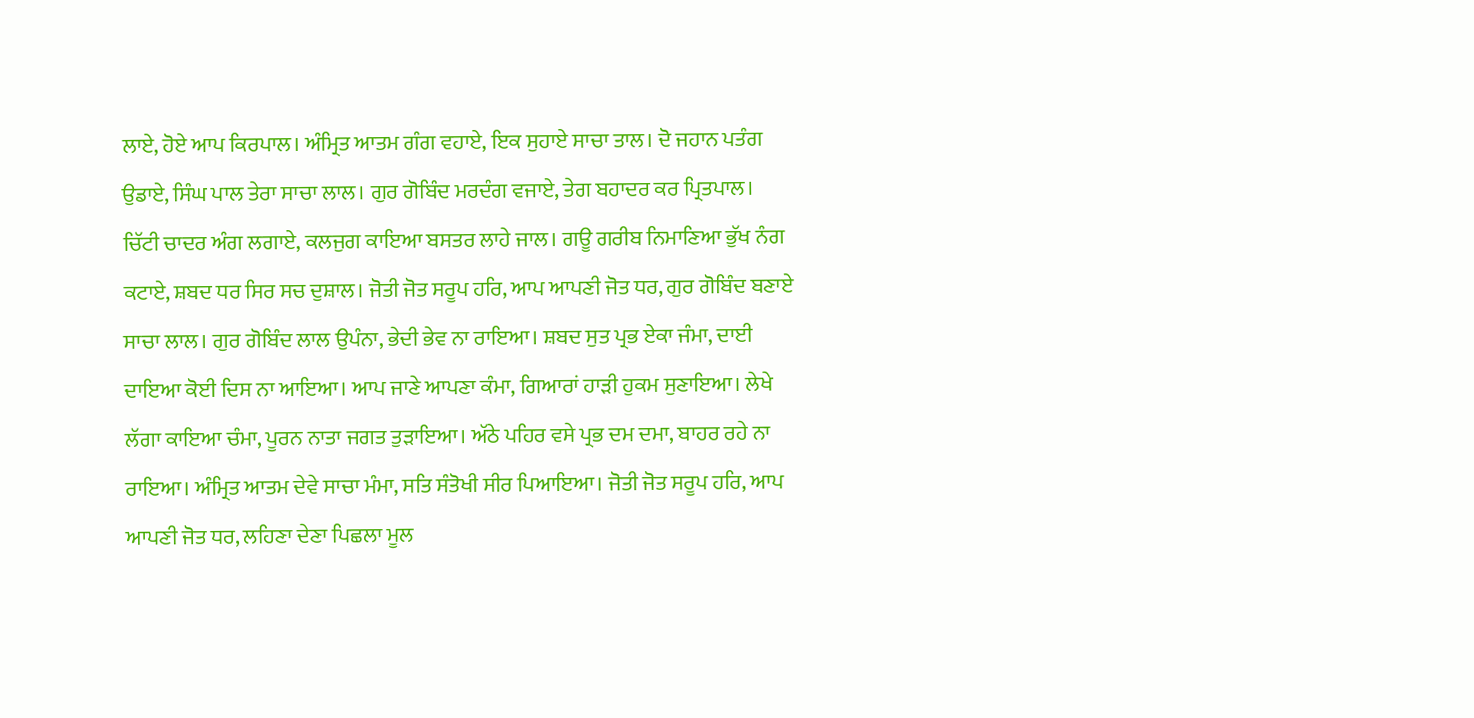ਲਾਏ, ਹੋਏ ਆਪ ਕਿਰਪਾਲ। ਅੰਮ੍ਰਿਤ ਆਤਮ ਗੰਗ ਵਹਾਏ, ਇਕ ਸੁਹਾਏ ਸਾਚਾ ਤਾਲ। ਦੋ ਜਹਾਨ ਪਤੰਗ ਉਡਾਏ, ਸਿੰਘ ਪਾਲ ਤੇਰਾ ਸਾਚਾ ਲਾਲ। ਗੁਰ ਗੋਬਿੰਦ ਮਰਦੰਗ ਵਜਾਏ, ਤੇਗ ਬਹਾਦਰ ਕਰ ਪ੍ਰਿਤਪਾਲ। ਚਿੱਟੀ ਚਾਦਰ ਅੰਗ ਲਗਾਏ, ਕਲਜੁਗ ਕਾਇਆ ਬਸਤਰ ਲਾਹੇ ਜਾਲ। ਗਊ ਗਰੀਬ ਨਿਮਾਣਿਆ ਭੁੱਖ ਨੰਗ ਕਟਾਏ, ਸ਼ਬਦ ਧਰ ਸਿਰ ਸਚ ਦੁਸ਼ਾਲ। ਜੋਤੀ ਜੋਤ ਸਰੂਪ ਹਰਿ, ਆਪ ਆਪਣੀ ਜੋਤ ਧਰ, ਗੁਰ ਗੋਬਿੰਦ ਬਣਾਏ ਸਾਚਾ ਲਾਲ। ਗੁਰ ਗੋਬਿੰਦ ਲਾਲ ਉਪੰਨਾ, ਭੇਦੀ ਭੇਵ ਨਾ ਰਾਇਆ। ਸ਼ਬਦ ਸੁਤ ਪ੍ਰਭ ਏਕਾ ਜੰਮਾ, ਦਾਈ ਦਾਇਆ ਕੋਈ ਦਿਸ ਨਾ ਆਇਆ। ਆਪ ਜਾਣੇ ਆਪਣਾ ਕੰਮਾ, ਗਿਆਰਾਂ ਹਾੜੀ ਹੁਕਮ ਸੁਣਾਇਆ। ਲੇਖੇ ਲੱਗਾ ਕਾਇਆ ਚੰਮਾ, ਪੂਰਨ ਨਾਤਾ ਜਗਤ ਤੁੜਾਇਆ। ਅੱਠੇ ਪਹਿਰ ਵਸੇ ਪ੍ਰਭ ਦਮ ਦਮਾ, ਬਾਹਰ ਰਹੇ ਨਾ ਰਾਇਆ। ਅੰਮ੍ਰਿਤ ਆਤਮ ਦੇਵੇ ਸਾਚਾ ਮੰਮਾ, ਸਤਿ ਸੰਤੋਖੀ ਸੀਰ ਪਿਆਇਆ। ਜੋਤੀ ਜੋਤ ਸਰੂਪ ਹਰਿ, ਆਪ ਆਪਣੀ ਜੋਤ ਧਰ, ਲਹਿਣਾ ਦੇਣਾ ਪਿਛਲਾ ਮੂਲ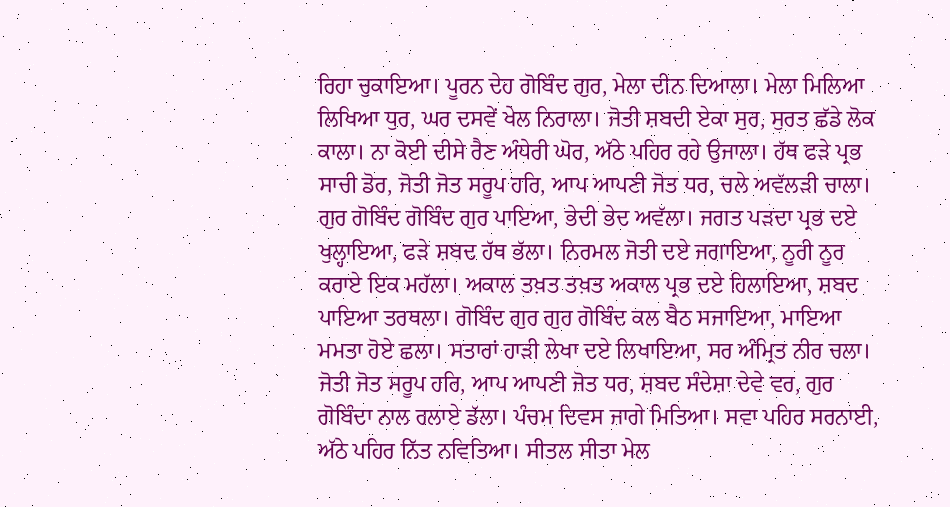ਰਿਹਾ ਚੁਕਾਇਆ। ਪੂਰਨ ਦੇਹ ਗੋਬਿੰਦ ਗੁਰ, ਮੇਲਾ ਦੀਨ ਦਿਆਲਾ। ਮੇਲਾ ਮਿਲਿਆ ਲਿਖਿਆ ਧੁਰ, ਘਰ ਦਸਵੇਂ ਖੇਲ ਨਿਰਾਲਾ। ਜੋਤੀ ਸ਼ਬਦੀ ਏਕਾ ਸੁਰ, ਸੁਰਤ ਛੱਡੇ ਲੋਕ ਕਾਲਾ। ਨਾ ਕੋਈ ਦੀਸੇ ਰੈਣ ਅੰਧੇਰੀ ਘੋਰ, ਅੱਠੇ ਪਹਿਰ ਰਹੇ ਉਜਾਲਾ। ਹੱਥ ਫੜੇ ਪ੍ਰਭ ਸਾਚੀ ਡੋਰ, ਜੋਤੀ ਜੋਤ ਸਰੂਪ ਹਰਿ, ਆਪ ਆਪਣੀ ਜੋਤ ਧਰ, ਚਲੇ ਅਵੱਲੜੀ ਚਾਲਾ। ਗੁਰ ਗੋਬਿੰਦ ਗੋਬਿੰਦ ਗੁਰ ਪਾਇਆ, ਭੇਦੀ ਭੇਦ ਅਵੱਲਾ। ਜਗਤ ਪੜਦਾ ਪ੍ਰਭ ਦਏ ਖੁਲ੍ਹਾਇਆ, ਫੜੇ ਸ਼ਬਦ ਹੱਥ ਭੱਲਾ। ਨਿਰਮਲ ਜੋਤੀ ਦਏ ਜਗਾਇਆ, ਨੂਰੀ ਨੂਰ ਕਰਾਏ ਇਕ ਮਹੱਲਾ। ਅਕਾਲ ਤਖ਼ਤ ਤਖ਼ਤ ਅਕਾਲ ਪ੍ਰਭ ਦਏ ਹਿਲਾਇਆ, ਸ਼ਬਦ ਪਾਇਆ ਤਰਥਲਾ। ਗੋਬਿੰਦ ਗੁਰ ਗੁਰ ਗੋਬਿੰਦ ਕਲ ਬੈਠ ਸਜਾਇਆ, ਮਾਇਆ ਮਮਤਾ ਹੋਏ ਛਲਾ। ਸਤਾਰਾਂ ਹਾੜੀ ਲੇਖਾ ਦਏ ਲਿਖਾਇਆ, ਸਰ ਅੰਮ੍ਰਿਤ ਨੀਰ ਚਲਾ। ਜੋਤੀ ਜੋਤ ਸਰੂਪ ਹਰਿ, ਆਪ ਆਪਣੀ ਜੋਤ ਧਰ, ਸ਼ਬਦ ਸੰਦੇਸ਼ਾ ਦੇਵੇ ਵਰ, ਗੁਰ ਗੋਬਿੰਦਾ ਨਾਲ ਰਲਾਏ ਡੱਲਾ। ਪੰਚਮ ਦਿਵਸ ਜਾਗੇ ਮਿਤਿਆ। ਸਵਾ ਪਹਿਰ ਸਰਨਾਈ, ਅੱਠੇ ਪਹਿਰ ਨਿੱਤ ਨਵਿਤਿਆ। ਸੀਤਲ ਸੀਤਾ ਮੇਲ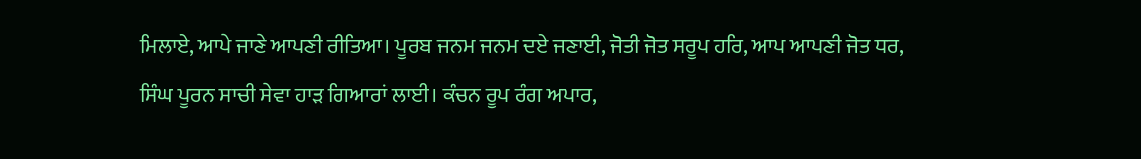ਮਿਲਾਏ, ਆਪੇ ਜਾਣੇ ਆਪਣੀ ਰੀਤਿਆ। ਪੂਰਬ ਜਨਮ ਜਨਮ ਦਏ ਜਣਾਈ, ਜੋਤੀ ਜੋਤ ਸਰੂਪ ਹਰਿ, ਆਪ ਆਪਣੀ ਜੋਤ ਧਰ, ਸਿੰਘ ਪੂਰਨ ਸਾਚੀ ਸੇਵਾ ਹਾੜ ਗਿਆਰਾਂ ਲਾਈ। ਕੰਚਨ ਰੂਪ ਰੰਗ ਅਪਾਰ,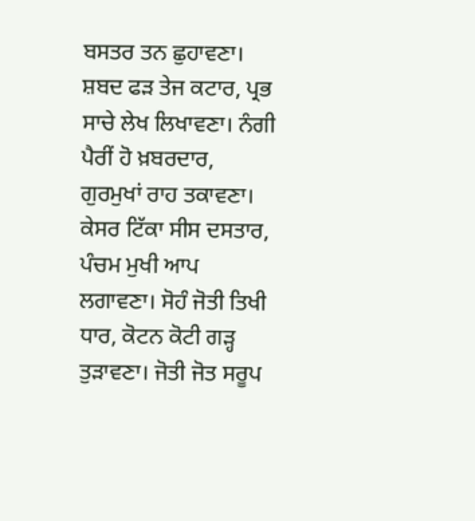ਬਸਤਰ ਤਨ ਛੁਹਾਵਣਾ। ਸ਼ਬਦ ਫੜ ਤੇਜ ਕਟਾਰ, ਪ੍ਰਭ ਸਾਚੇ ਲੇਖ ਲਿਖਾਵਣਾ। ਨੰਗੀ ਪੈਰੀਂ ਹੋ ਖ਼ਬਰਦਾਰ, ਗੁਰਮੁਖਾਂ ਰਾਹ ਤਕਾਵਣਾ। ਕੇਸਰ ਟਿੱਕਾ ਸੀਸ ਦਸਤਾਰ, ਪੰਚਮ ਮੁਖੀ ਆਪ ਲਗਾਵਣਾ। ਸੋਹੰ ਜੋਤੀ ਤਿਖੀ ਧਾਰ, ਕੋਟਨ ਕੋਟੀ ਗੜ੍ਹ ਤੁੜਾਵਣਾ। ਜੋਤੀ ਜੋਤ ਸਰੂਪ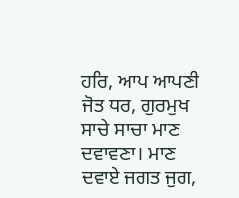ਹਰਿ, ਆਪ ਆਪਣੀ ਜੋਤ ਧਰ, ਗੁਰਮੁਖ ਸਾਚੇ ਸਾਚਾ ਮਾਣ ਦਵਾਵਣਾ। ਮਾਣ ਦਵਾਏ ਜਗਤ ਜੁਗ,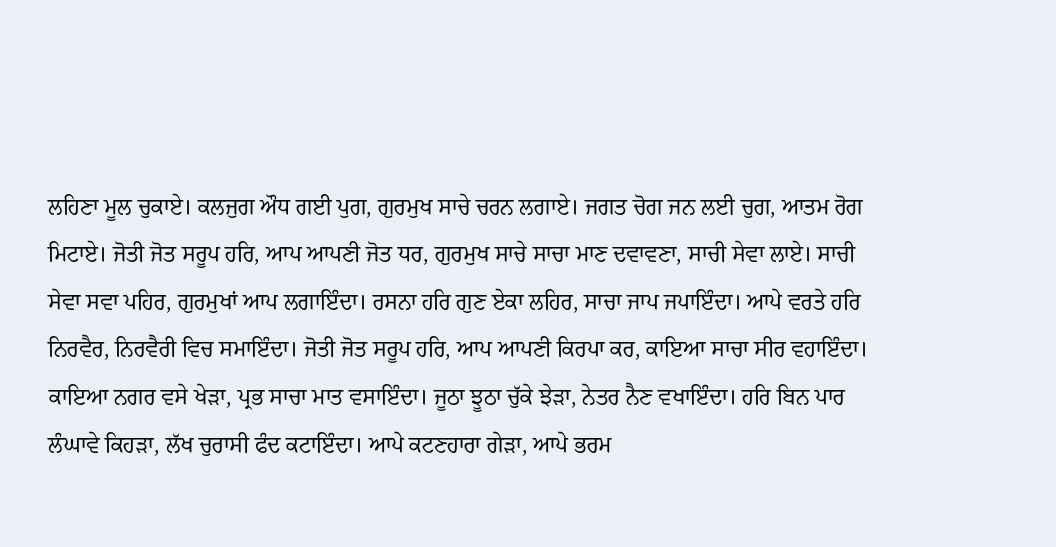ਲਹਿਣਾ ਮੂਲ ਚੁਕਾਏ। ਕਲਜੁਗ ਔਧ ਗਈ ਪੁਗ, ਗੁਰਮੁਖ ਸਾਚੇ ਚਰਨ ਲਗਾਏ। ਜਗਤ ਚੋਗ ਜਨ ਲਈ ਚੁਗ, ਆਤਮ ਰੋਗ ਮਿਟਾਏ। ਜੋਤੀ ਜੋਤ ਸਰੂਪ ਹਰਿ, ਆਪ ਆਪਣੀ ਜੋਤ ਧਰ, ਗੁਰਮੁਖ ਸਾਚੇ ਸਾਚਾ ਮਾਣ ਦਵਾਵਣਾ, ਸਾਚੀ ਸੇਵਾ ਲਾਏ। ਸਾਚੀ ਸੇਵਾ ਸਵਾ ਪਹਿਰ, ਗੁਰਮੁਖਾਂ ਆਪ ਲਗਾਇੰਦਾ। ਰਸਨਾ ਹਰਿ ਗੁਣ ਏਕਾ ਲਹਿਰ, ਸਾਚਾ ਜਾਪ ਜਪਾਇੰਦਾ। ਆਪੇ ਵਰਤੇ ਹਰਿ ਨਿਰਵੈਰ, ਨਿਰਵੈਰੀ ਵਿਚ ਸਮਾਇੰਦਾ। ਜੋਤੀ ਜੋਤ ਸਰੂਪ ਹਰਿ, ਆਪ ਆਪਣੀ ਕਿਰਪਾ ਕਰ, ਕਾਇਆ ਸਾਚਾ ਸੀਰ ਵਹਾਇੰਦਾ। ਕਾਇਆ ਨਗਰ ਵਸੇ ਖੇੜਾ, ਪ੍ਰਭ ਸਾਚਾ ਮਾਤ ਵਸਾਇੰਦਾ। ਜੂਠਾ ਝੂਠਾ ਚੁੱਕੇ ਝੇੜਾ, ਨੇਤਰ ਨੈਣ ਵਖਾਇੰਦਾ। ਹਰਿ ਬਿਨ ਪਾਰ ਲੰਘਾਵੇ ਕਿਹੜਾ, ਲੱਖ ਚੁਰਾਸੀ ਫੰਦ ਕਟਾਇੰਦਾ। ਆਪੇ ਕਟਣਹਾਰਾ ਗੇੜਾ, ਆਪੇ ਭਰਮ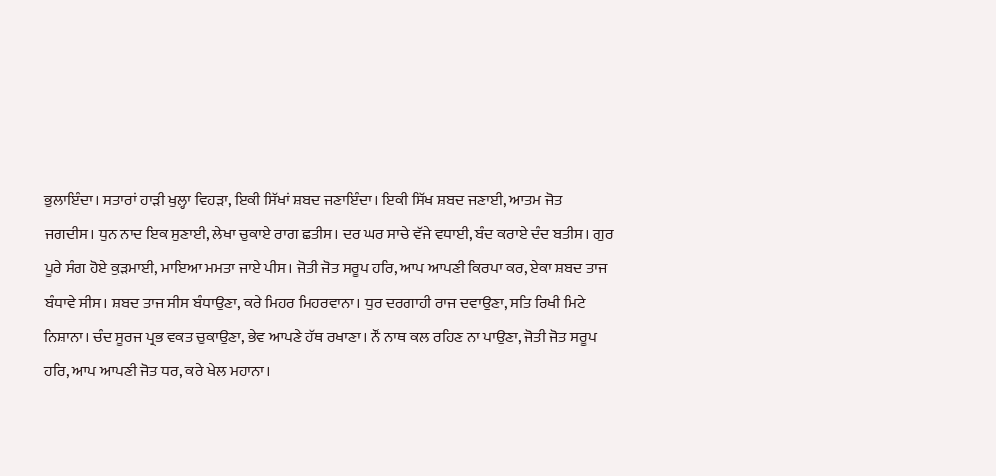ਭੁਲਾਇੰਦਾ। ਸਤਾਰਾਂ ਹਾੜੀ ਖੁਲ੍ਹਾ ਵਿਹੜਾ, ਇਕੀ ਸਿੱਖਾਂ ਸ਼ਬਦ ਜਣਾਇੰਦਾ। ਇਕੀ ਸਿੱਖ ਸ਼ਬਦ ਜਣਾਈ, ਆਤਮ ਜੋਤ ਜਗਦੀਸ। ਧੁਨ ਨਾਦ ਇਕ ਸੁਣਾਈ, ਲੇਖਾ ਚੁਕਾਏ ਰਾਗ ਛਤੀਸ। ਦਰ ਘਰ ਸਾਚੇ ਵੱਜੇ ਵਧਾਈ, ਬੰਦ ਕਰਾਏ ਦੰਦ ਬਤੀਸ। ਗੁਰ ਪੂਰੇ ਸੰਗ ਹੋਏ ਕੁੜਮਾਈ, ਮਾਇਆ ਮਮਤਾ ਜਾਏ ਪੀਸ। ਜੋਤੀ ਜੋਤ ਸਰੂਪ ਹਰਿ, ਆਪ ਆਪਣੀ ਕਿਰਪਾ ਕਰ, ਏਕਾ ਸ਼ਬਦ ਤਾਜ ਬੰਧਾਵੇ ਸੀਸ। ਸ਼ਬਦ ਤਾਜ ਸੀਸ ਬੰਧਾਉਣਾ, ਕਰੇ ਮਿਹਰ ਮਿਹਰਵਾਨਾ। ਧੁਰ ਦਰਗਾਹੀ ਰਾਜ ਦਵਾਉਣਾ, ਸਤਿ ਰਿਖੀ ਮਿਟੇ ਨਿਸ਼ਾਨਾ। ਚੰਦ ਸੂਰਜ ਪ੍ਰਭ ਵਕਤ ਚੁਕਾਉਣਾ, ਭੇਵ ਆਪਣੇ ਹੱਥ ਰਖਾਣਾ। ਨੌਂ ਨਾਥ ਕਲ ਰਹਿਣ ਨਾ ਪਾਉਣਾ, ਜੋਤੀ ਜੋਤ ਸਰੂਪ ਹਰਿ, ਆਪ ਆਪਣੀ ਜੋਤ ਧਰ, ਕਰੇ ਖੇਲ ਮਹਾਨਾ।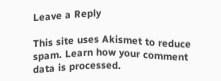Leave a Reply

This site uses Akismet to reduce spam. Learn how your comment data is processed.